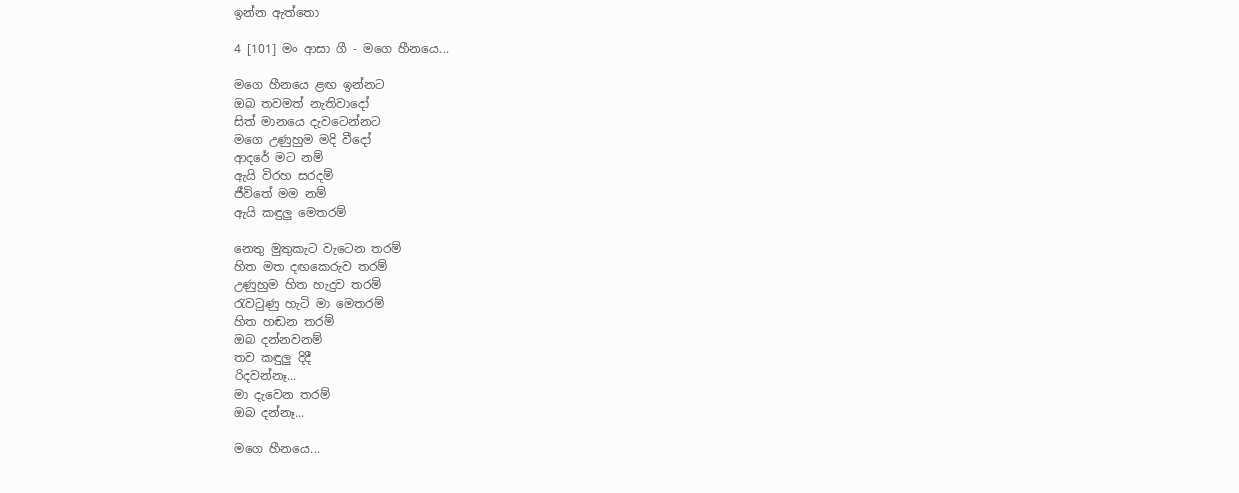ඉන්න ඇත්තො

4 [101] මං ආසා ගී - මගෙ හීනයෙ...

මගෙ හීනයෙ ළඟ ඉන්නට
ඔබ තවමත් නැතිවාදෝ
සිත් මානයෙ දැවටෙන්නට
මගෙ උණුහුම මදි වීදෝ
ආදරේ මට නම්
ඇයි විරහ සරදම්
ජීවිතේ මම නම්
ඇයි කඳුලු මෙතරම්

නෙතු මුතුකැට වැටෙන තරම්
හිත මත දඟකෙරුව තරම්
උණුහුම හිත හැදුව තරම්
රැවටුණු හැටි මා මෙතරම්
හිත හඬන තරම්
ඔබ දන්නවනම්
තව කඳුලු දිදී
රිදවන්නෑ...
මා දැවෙන තරම්
ඔබ දන්නෑ...

මගෙ හීනයෙ...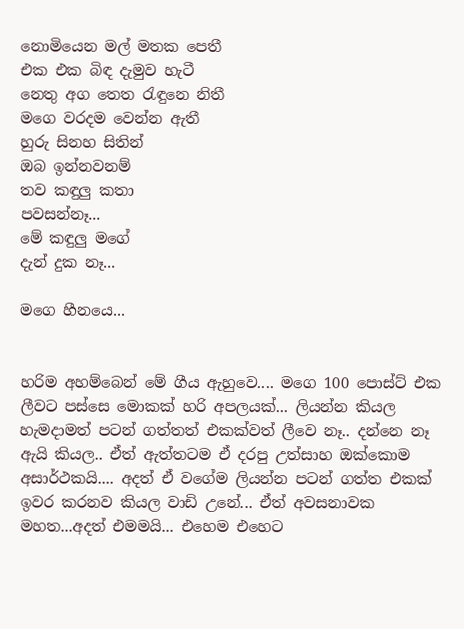නොමියෙන මල් මතක පෙතී
එක එක බිඳ දැමුව හැටී
නෙතු අග තෙත රැඳුනෙ නිතී
මගෙ වරදම වෙන්න ඇතී
හුරු සිනහ සිතින්
ඔබ ඉන්නවනම්
තව කඳුලු කතා
පවසන්නෑ...
මේ කඳුලු මගේ
දැන් දුක නෑ...

මගෙ හීනයෙ...


හරිම අහම්බෙන් මේ ගීය ඇහුවෙ.... මගෙ 100 පොස්ට් එක ලීවට පස්සෙ මොකක් හරි අපලයක්... ලියන්න කියල හැමදාමත් පටන් ගත්තත් එකක්වත් ලීවෙ නෑ.. දන්නෙ නෑ ඇයි කියල.. ඒත් ඇත්තටම ඒ දරපු උත්සාහ ඔක්කොම අසාර්ථකයි.... අදත් ඒ වගේම ලියන්න පටන් ගත්ත එකක් ඉවර කරනව කියල වාඩි උනේ... ඒත් අවසනාවක මහත...අදත් එමමයි... එහෙම එහෙට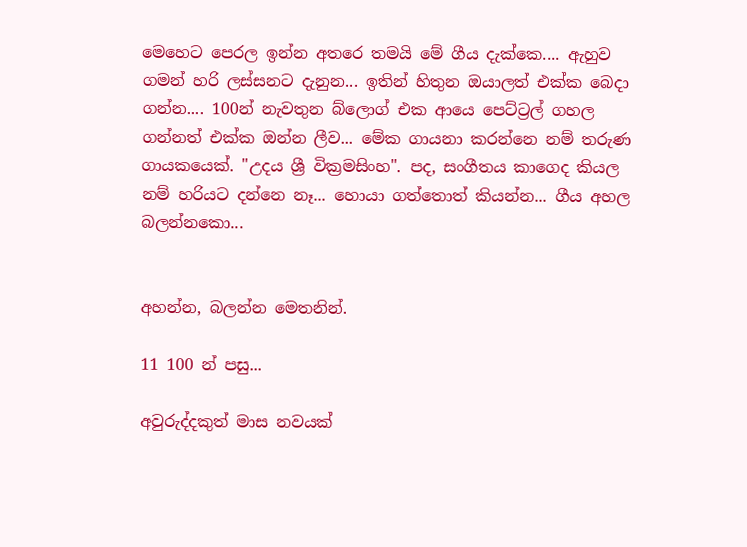මෙහෙට පෙරල ඉන්න අතරෙ තමයි මේ ගීය දැක්කෙ.... ඇහුව ගමන් හරි ලස්සනට දැනුන... ඉතින් හිතුන ඔයාලත් එක්ක බෙදා ගන්න.... 100න් නැවතුන බ්ලොග් එක ආයෙ පෙට්ට්‍රල් ගහල ගන්නත් එක්ක ඔන්න ලීව... මේක ගායනා කරන්නෙ නම් තරුණ ගායකයෙක්. "උදය ශ්‍රී වික්‍රමසිංහ". පද, සංගීතය කාගෙද කියල නම් හරියට දන්නෙ නෑ... හොයා ගත්තොත් කියන්න... ගීය අහල බලන්නකො...


අහන්න, බලන්න මෙතනින්.

11 100 න් පසු...

අවුරුද්දකුත් මාස නවයක්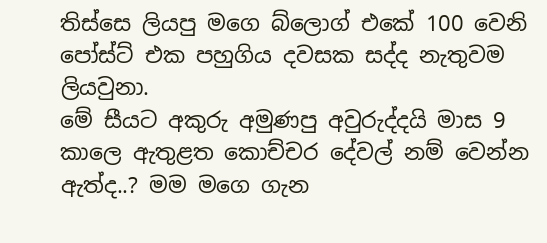තිස්සෙ ලියපු මගෙ බ්ලොග් එකේ 100 වෙනි පෝස්ට් එක පහුගිය දවසක සද්ද නැතුවම ලියවුනා.
මේ සීයට අකුරු අමුණපු අවුරුද්දයි මාස 9 කාලෙ ඇතුළත කොච්චර දේවල් නම් වෙන්න ඇත්ද..? මම මගෙ ගැන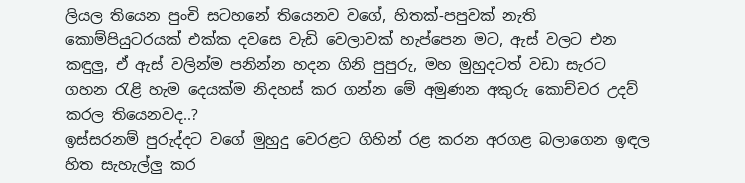ලියල තියෙන පුංචි සටහනේ තියෙනව වගේ, හිතක්-පපුවක් නැති කොම්පියුටරයක් එක්ක දවසෙ වැඩි වෙලාවක් හැප්පෙන මට, ඇස් වලට එන කඳුලු, ඒ ඇස් වලින්ම පනින්න හදන ගිනි පුපුරු, මහ මුහුදටත් වඩා සැරට ගහන රැළි හැම දෙයක්ම නිදහස් කර ගන්න මේ අමුණන අකුරු කොච්චර උදව් කරල තියෙනවද..?
ඉස්සරනම් පුරුද්දට වගේ මුහුදු වෙරළට ගිහින් රළ කරන අරගළ බලාගෙන ඉඳල හිත සැහැල්ලු කර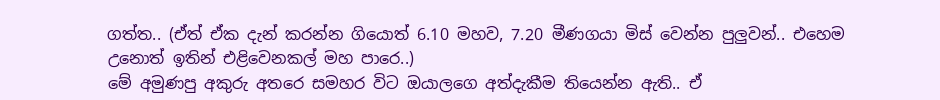ගත්ත.. (ඒත් ඒක දැන් කරන්න ගියොත් 6.10 මහව, 7.20 මීණගයා මිස් වෙන්න පුලුවන්.. එහෙම උනොත් ඉතින් එළිවෙනකල් මහ පාරෙ..)
මේ අමුණපු අකුරු අතරෙ සමහ‍ර විට ඔයාලගෙ අත්දැකීම තියෙන්න ඇති.. ඒ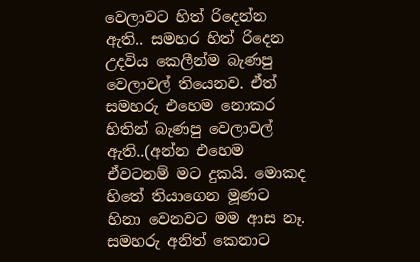වෙලාවට හිත් රිදෙන්න ඇති.. සමහර හිත් රිදෙන උදවිය කෙලීන්ම බැණපු වෙලාවල් තියෙනව. ඒත් සමහරු එහෙම නොකර හිතින් බැණපු වෙලාවල් ඇති..(අන්න එහෙම ඒවටනම් මට දුකයි. මොකද හිතේ තියාගෙන මූණට හිනා වෙනවට මම ආස නෑ. සමහරු අනිත් කෙනාට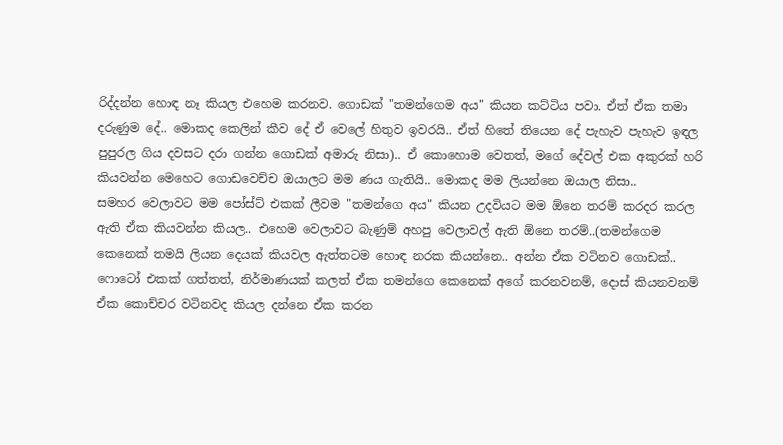රිද්දන්න හොඳ නෑ කියල එහෙම කරනව. ගොඩක් "තමන්ගෙම අය" කියන කට්ටිය පවා. ඒත් ඒක තමා දරුණුම දේ.. මොකද කෙලින් කීව දේ ඒ වෙලේ හිතුව ඉවරයි.. ඒත් හිතේ තියෙන දේ පැහැව පැහැව ඉඳල පුපුරල ගිය දවසට දරා ගන්න ගොඩක් අමාරු නිසා).. ඒ කොහොම වෙතත්, මගේ දේවල් එක අකුරක් හරි කියවන්න මෙහෙට ගොඩවෙච්ච ඔයාලට මම ණය ගැතියි.. මොකද මම ලියන්නෙ ඔයාල නිසා..
සමහර වෙලාවට මම පෝස්ට් එකක් ලීවම "තමන්ගෙ අය" කියන උදවියට මම ඕනෙ තරම් කරදර කරල ඇති ඒක කියවන්න කියල.. එහෙම වෙලාවට බැණුම් අහපු වෙලාවල් ඇති ඕනෙ තරම්..(තමන්ගෙම කෙනෙක් තමයි ලියන දෙයක් කියවල ඇත්තටම හොඳ නරක කියන්නෙ.. අන්න ඒක වටිනව ගොඩක්.. ෆොටෝ එකක් ගත්තත්, නිර්මාණයක් කලත් ඒක තමන්ගෙ කෙනෙක් අගේ කරනවනම්, දොස් කියනවනම් ඒක කොච්චර වටිනවද කියල දන්නෙ ඒක කරන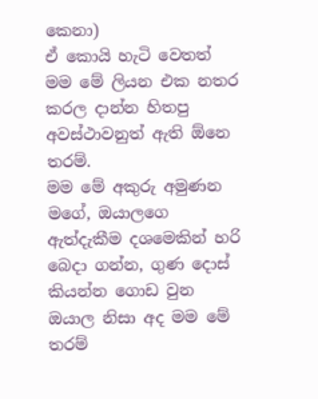කෙනා)
ඒ කොයි හැටි වෙතත් මම මේ ලියන එක නතර කරල දාන්න හිතපු අවස්ථාවනුත් ඇති ඕනෙ තරම්.
මම මේ අකුරු අමුණන මගේ, ඔයාලගෙ ඇත්දැකීම දශමෙකින් හරි බෙදා ගන්න, ගුණ දොස් කියන්න ගොඩ වුන ඔයාල නිසා අද මම මේ තරම්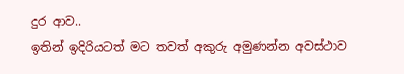දුර ආව..
ඉතින් ඉදිරියටත් මට තවත් අකුරු අමුණන්න අවස්ථාව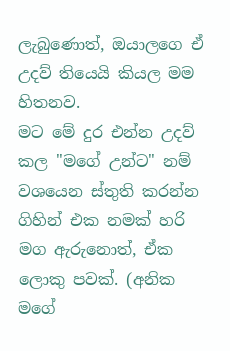ලැබුණොත්, ඔයාලගෙ ඒ උදව් තියෙයි කියල මම හිතනව.
මට මේ දුර එන්න උදව් කල "මගේ උන්ට" නම් වශයෙන ස්තුති කරන්න ගිහින් එක නමක් හරි මග ඇරුනොත්, ඒක ලොකු පවක්. (අනික මගේ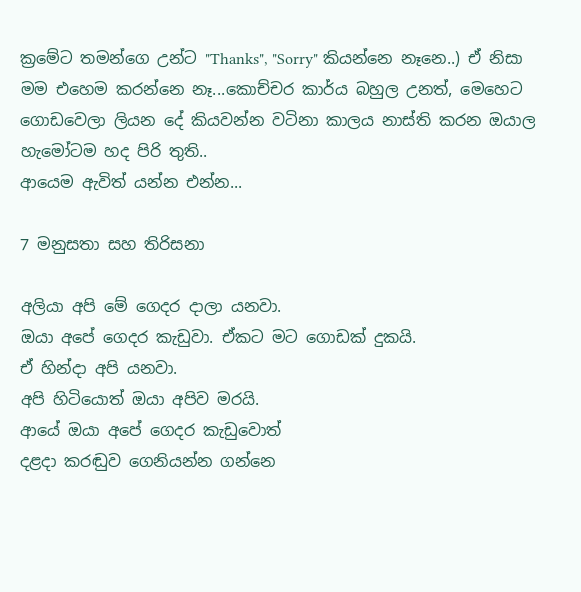ක්‍රමේට තමන්ගෙ උන්ට "Thanks", "Sorry" කියන්නෙ නෑනෙ..) ඒ නිසා මම එහෙම කරන්නෙ නෑ...කොච්චර කාර්ය බහුල උනත්, මෙහෙට ගොඩවෙලා ලියන දේ කියවන්න වටිනා කාලය නාස්ති කරන ඔයාල හැමෝටම හද පිරි තුති..
ආයෙම ඇවිත් යන්න එන්න...

7 මනුසතා සහ තිරිසනා

අලියා අපි මේ ගෙදර දාලා යනවා.
ඔයා අපේ ගෙදර කැඩුවා. ඒකට මට ගොඩක් දුකයි.
ඒ හින්දා අපි යනවා.
අපි හිටියොත් ඔයා අපිව මරයි.
ආයේ ඔයා අපේ ගෙදර කැඩුවොත්
දළදා කරඬුව ගෙනියන්න ගන්නෙ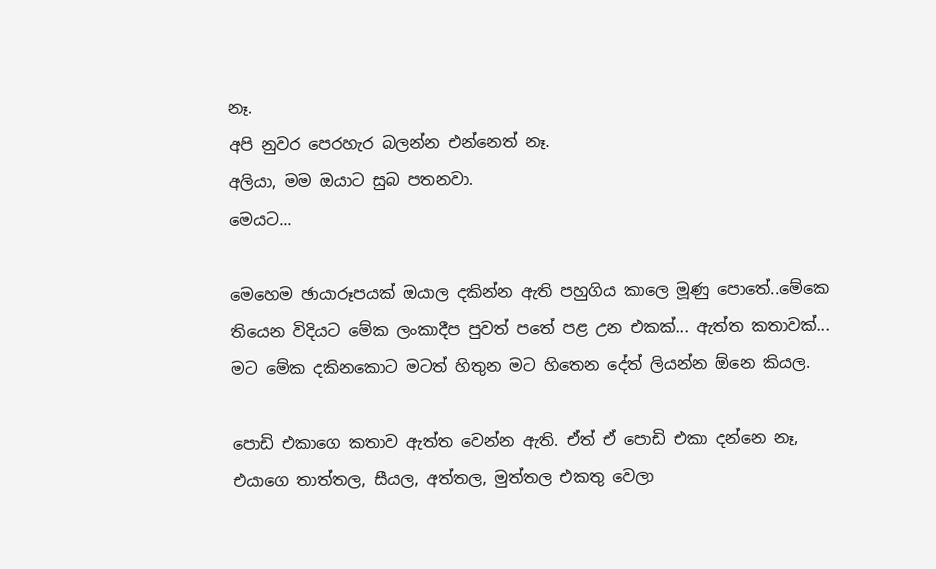නෑ.
අපි නුවර පෙරහැර බලන්න එන්නෙත් නෑ.
අලියා, මම ඔයාට සුබ පතනවා.
මෙයට...

මෙහෙම ඡායාරූපයක් ඔයාල දකින්න ඇති පහුගිය කාලෙ මූණු පොතේ..මේකෙ තියෙන විදියට මේක ලංකාදීප පුවත් පතේ පළ උන එකක්... ඇත්ත කතාවක්...
මට මේක දකිනකොට මටත් හිතුන මට හිතෙන දේත් ලියන්න ඕනෙ කියල.

පොඩි එකාගෙ කතාව ඇත්ත වෙන්න ඇති. ඒත් ඒ පොඩි එකා දන්නෙ නෑ, එයාගෙ තාත්තල, සීයල, අත්තල, මුත්තල එකතු වෙලා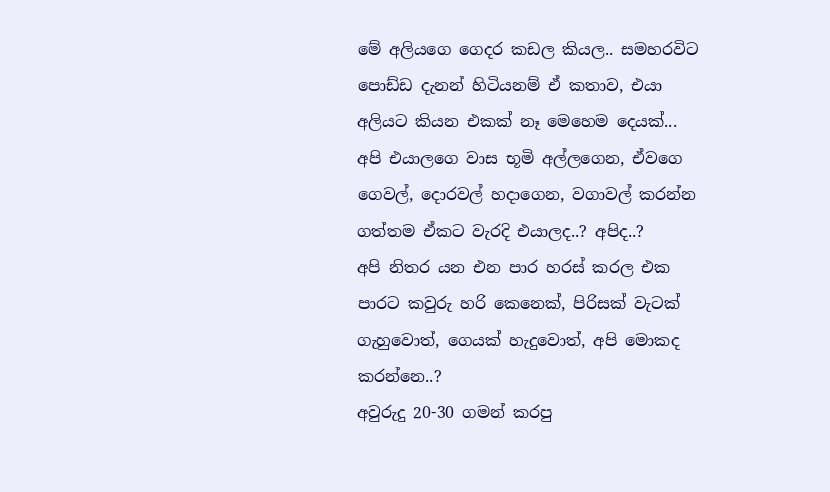මේ අලියගෙ ගෙදර කඩල කියල.. සමහරවිට පොඩ්ඩ දැනන් හිටියනම් ඒ කතාව, එයා අලියට කියන එකක් නෑ මෙහෙම දෙයක්...
අපි එයාලගෙ වාස භූමි අල්ලගෙන, ඒවගෙ ගෙවල්, දොරවල් හදාගෙන, වගාවල් කරන්න ගත්තම ඒකට වැරදි එයාලද..? අපිද..?
අපි නිතර යන එන පාර හරස් කරල එක පාරට කවුරු හරි කෙනෙක්, පිරිසක් වැටක් ගැහුවොත්, ගෙයක් හැදුවොත්, අපි මොකද කරන්නෙ..?
අවුරුදු 20-30 ගමන් කරපු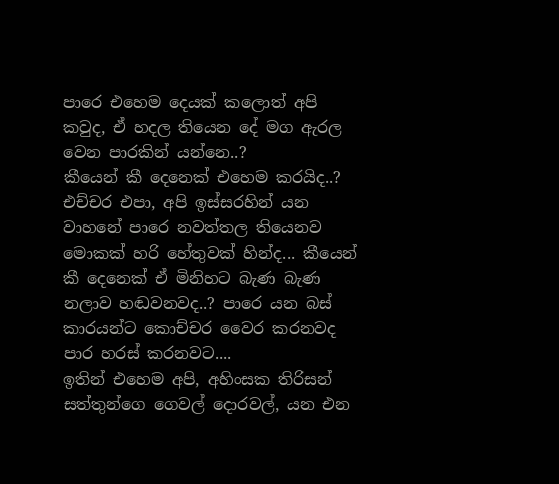පාරෙ එහෙම දෙයක් කලොත් අපි කවුද, ඒ හදල තියෙන දේ මග ඇරල වෙන පාරකින් යන්නෙ..?
කීයෙන් කී දෙනෙක් එහෙම කරයිද..?
එච්චර එපා, අපි ඉස්සරහින් යන වාහනේ පාරෙ නවත්තල තියෙනව මොකක් හරි හේතුවක් හින්ද... කීයෙන් කී දෙනෙක් ඒ මිනිහට බැණ බැණ නලාව හඬවනවද..? පාරෙ යන බස් කාරයන්ට කොච්චර වෛර කරනවද පාර හරස් කරනවට....
ඉතින් එහෙම අපි, අහිංසක තිරිසන් සත්තුන්ගෙ ගෙවල් දොරවල්, යන එන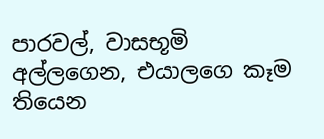පාරවල්, වාසභූමි අල්ලගෙන, එයාලගෙ කෑම තියෙන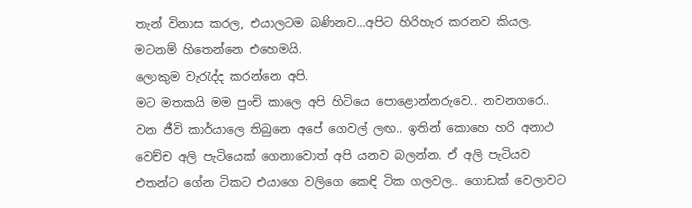තැන් විනාස කරල, එයාලටම බණිනව...අපිට හිරිහැර කරනව කියල.
මටනම් හිතෙන්නෙ එහෙමයි.
ලොකුම වැරැද්ද කරන්නෙ අපි.
මට මතකයි මම පුංචි කාලෙ අපි හිටියෙ පොළොන්නරුවෙ.. නවනගරෙ.. වන ජීවි කාර්යාලෙ තිබුනෙ අපේ ගෙවල් ලඟ.. ඉතින් කොහෙ හරි අනාථ වෙච්ච අලි පැටියෙක් ගෙනාවොත් අපි යනව බලන්න. ඒ අලි පැටියව එතන්ට ගේන ටිකට එයාගෙ වලිගෙ කෙඳි ටික ගලවල.. ගොඩක් වෙලාවට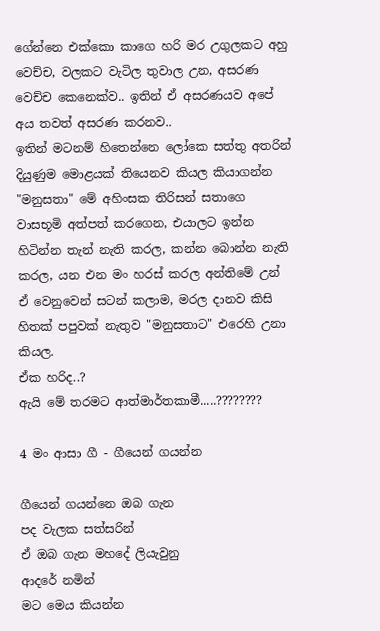ගේන්නෙ එක්කො කාගෙ හරි මර උගුලකට අහු වෙච්ච, වලකට වැටිල තුවාල උන, අසරණ වෙච්ච කෙනෙක්ව.. ඉතින් ඒ අසරණයව අපේ අය තවත් අසරණ කරනව..
ඉතින් මටනම් හිතෙන්නෙ ලෝකෙ සත්තු අතරින් දියුණුම මොළයක් තියෙනව කියල කියාගන්න "මනුසතා" මේ අහිංසක තිරිසන් සතාගෙ වාසභූමි අත්පත් කරගෙන, එයාලට ඉන්න හිටින්න තැන් නැති කරල, කන්න බොන්න නැති කරල, යන එන මං හරස් කරල අන්තිමේ උන් ඒ වෙනුවෙන් සටන් කලාම, මරල දානව කිසි හිතක් පපුවක් නැතුව "මනුසතාට" එරෙහි උනා කියල.
ඒක හරිද..?
ඇයි මේ තරමට ආත්මාර්තකාමී.....????????

4 මං ආසා ගී - ගීයෙන් ගයන්න

ගීයෙන් ගයන්නෙ ඔබ ගැන
පද වැලක සත්සරින්
ඒ ඔබ ගැන මහදේ ලියැවුනු
ආදරේ නමින්
මට මෙය කියන්න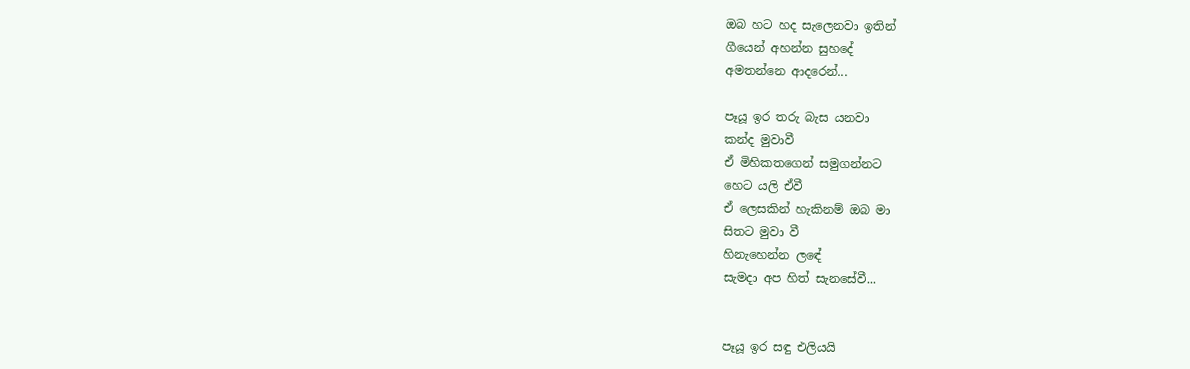ඔබ හට හද සැලෙනවා ඉතින්
ගීයෙන් අහන්න සුහදේ
අමතන්නෙ ආදරෙන්...

පෑයූ ඉර තරු බැස යනවා
කන්ද මුවාවී
ඒ මිහිකතගෙන් සමුගන්නට
හෙට යලි ඒවී
ඒ ලෙසකින් හැකිනම් ඔබ මා
සිතට මුවා වී
හිනැහෙන්න ලඳේ
සැමදා අප හිත් සැනසේවී...


පෑයූ ඉර සඳු එලියයි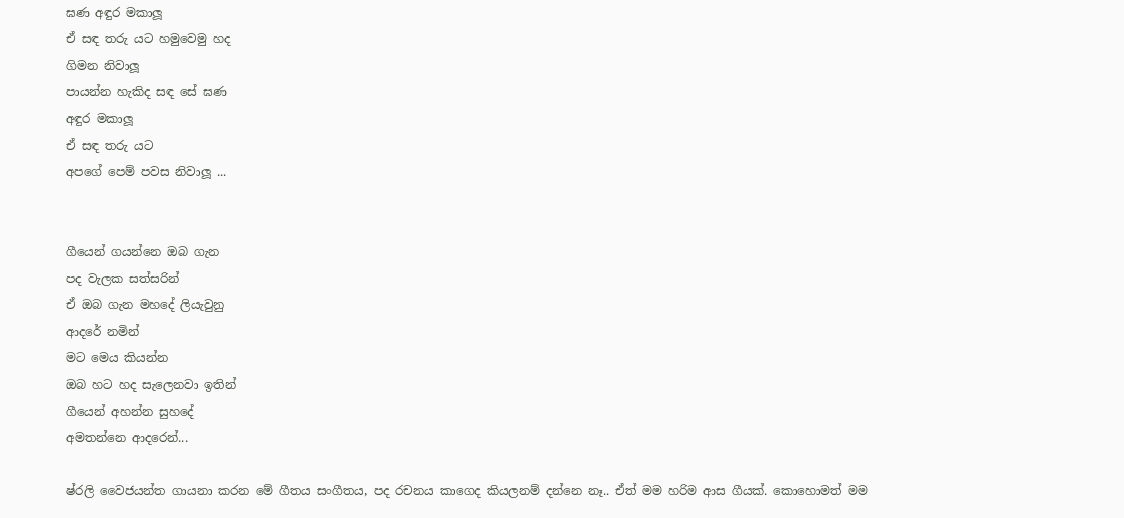ඝණ අඳුර මකාලූ
ඒ සඳ තරු යට හමුවෙමු හද
ගිමන නිවාලූ
පායන්න හැකිද සඳ සේ ඝණ
අඳුර මකාලූ
ඒ සඳ තරු යට
අපගේ පෙම් පවස නිවාලූ ...


ගීයෙන් ගයන්නෙ ඔබ ගැන
පද වැලක සත්සරින්
ඒ ඔබ ගැන මහදේ ලියැවුනු
ආදරේ නමින්
මට මෙය කියන්න
ඔබ හට හද සැලෙනවා ඉතින්
ගීයෙන් අහන්න සුහදේ
අමතන්නෙ ආදරෙන්...

ෂ්රලි වෛජයන්ත ගායනා කරන මේ ගීතය සංගීතය, පද රචනය කාගෙද කියලනම් දන්නෙ නෑ.. ඒත් මම හරිම ආස ගීයක්. කොහොමත් මම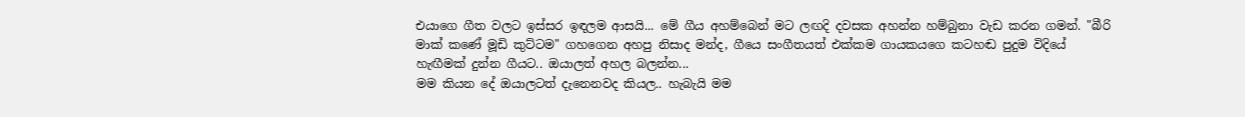එයාගෙ ගීත වලට ඉස්සර ඉඳලම ආසයි... මේ ගීය අහම්බෙන් මට ලඟදි දවසක අහන්න හම්බුනා වැඩ කරන ගමන්. "බීරි මාක් කණේ මූඩි කුට්ටම" ගහගෙන අහපු නිසාද මන්ද, ගීයෙ සංගීතයත් එක්කම ගායකයගෙ කටහඬ පුදුම විදියේ හැඟීමක් දුන්න ගීයට.. ඔයාලත් අහල බලන්න...
මම කියන දේ ඔයාලටත් දැනෙනවද කියල.. හැබැයි මම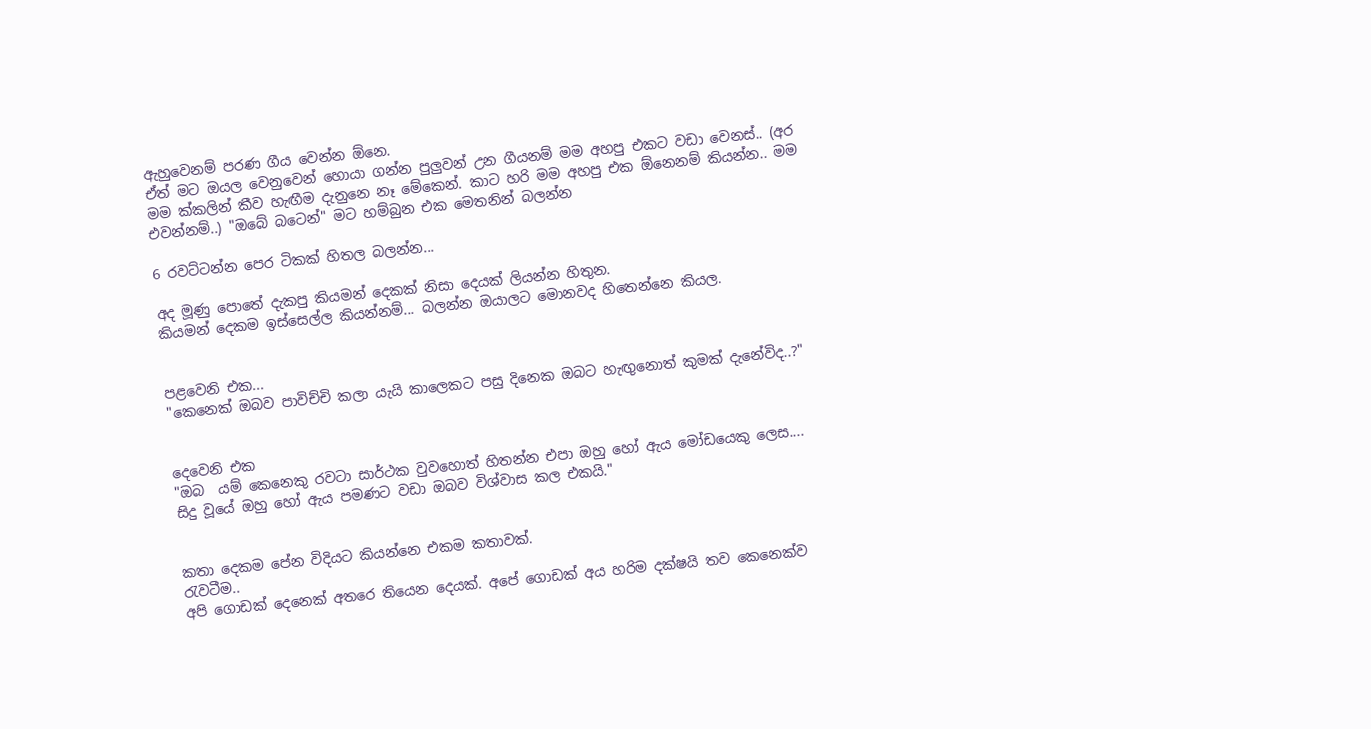ඇහුවෙනම් පරණ ගීය වෙන්න ඕනෙ.
ඒත් මට ඔයල වෙනුවෙන් හොයා ගන්න පුලුවන් උන ගීයනම් මම අහපු එකට වඩා වෙනස්.. (අර මම ක්කලින් කීව හැඟීම දැනුනෙ නෑ මේකෙන්. කාට හරි මම අහපු එක ඕනෙනම් කියන්න.. මම එවන්නම්..) "ඔබේ බටෙන්" මට හම්බුන එක මෙතනින් බලන්න

6 රවට්ටන්න පෙර ටිකක් හිතල බලන්න...

අද මූණු පොතේ දැකපු කියමන් දෙකක් නිසා දෙයක් ලියන්න හිතුන.
කියමන් දෙකම ඉස්සෙල්ල කියන්නම්... බලන්න ඔයාලට මොනවද හිතෙන්නෙ කියල.


පළවෙනි එක...
"කෙනෙක් ඔබව පාවිච්චි කලා යැයි කාලෙකට පසු දිනෙක ඔබට හැඟුනොත් කුමක් දැනේවිද..?"


දෙවෙනි එක
"ඔබ  යම් කෙනෙකු රවටා සාර්ථක වුවහොත් හිතන්න එපා ඔහු හෝ ඇය මෝඩයෙකු ලෙස....
සිදු වූයේ ඔහු හෝ ඇය පමණට වඩා ඔබව විශ්වාස කල එකයි."


කතා දෙකම පේන විදියට කියන්නෙ එකම කතාවක්.
රැවටීම..
අපි ගොඩක් දෙනෙක් අතරෙ තියෙන දෙයක්. අපේ ගොඩක් අය හරිම දක්ෂයි තව කෙනෙක්ව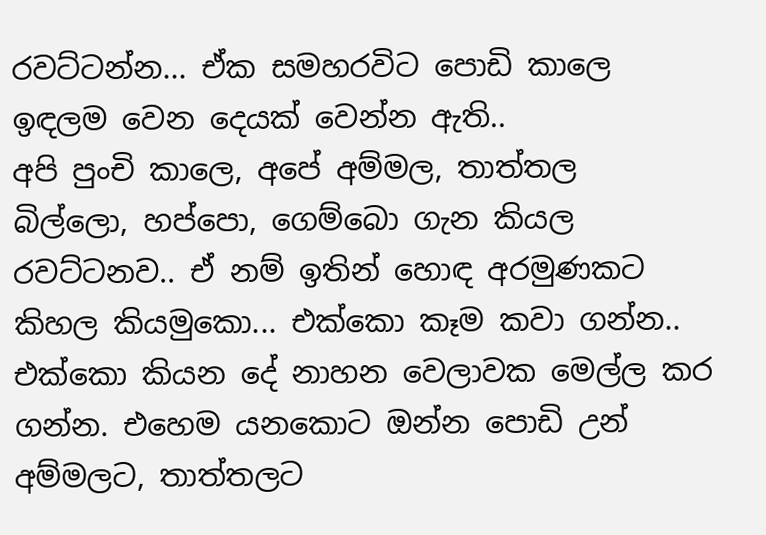රවට්ටන්න... ඒක සමහරවිට පොඩි කාලෙ ඉඳලම වෙන දෙයක් වෙන්න ඇති..
අපි පුංචි කාලෙ, අපේ අම්මල, තාත්තල  බිල්ලො, හප්පො, ගෙම්බො ගැන කියල රවට්ටනව.. ඒ නම් ඉතින් හොඳ අරමුණකට කිහල කියමුකො... එක්කො කෑම කවා ගන්න.. එක්කො කියන දේ නාහන වෙලාවක මෙල්ල කර ගන්න. එහෙම යනකොට ඔන්න පොඩි උන් අම්මලට, තාත්තලට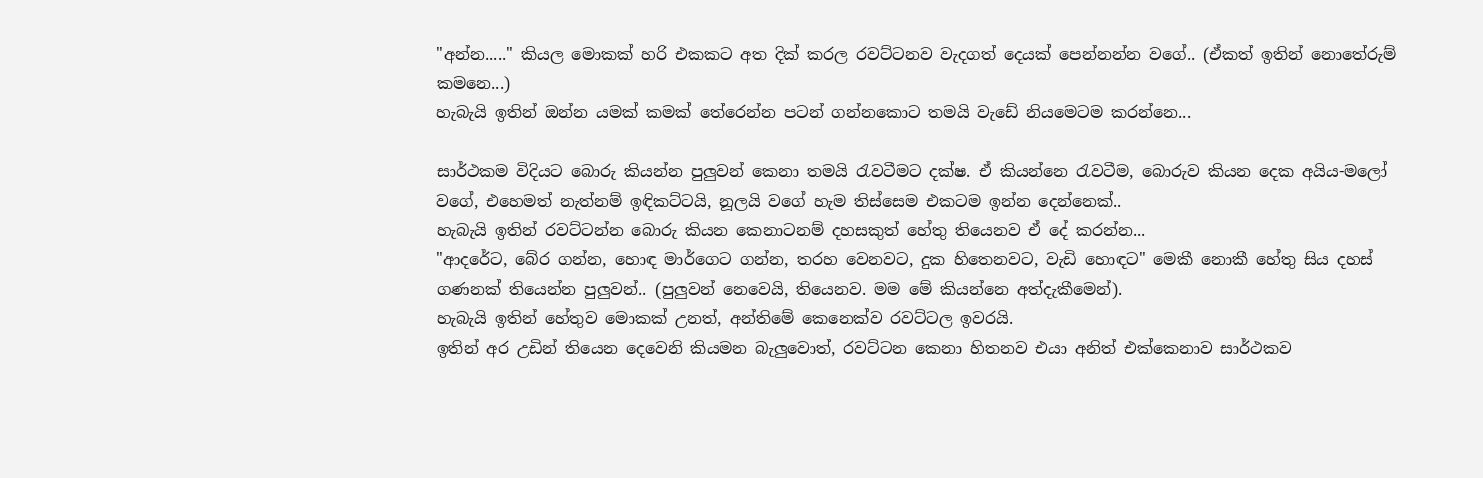"අන්න....." කියල මොකක් හරි එකකට අත දික් කරල රවට්ටනව වැදගත් දෙයක් පෙන්නන්න වගේ.. (ඒකත් ඉතින් නොතේරුම් කමනෙ...)
හැබැයි ඉතින් ඔන්න යමක් කමක් තේරෙන්න පටන් ගන්නකොට තමයි වැඩේ නියමෙටම කරන්නෙ...

සාර්ථකම විදියට බොරු කියන්න පුලුවන් කෙනා තමයි රැවටීමට දක්ෂ. ඒ කියන්නෙ රැවටීම, බොරුව කියන දෙක අයිය-මලෝ වගේ, එහෙමත් නැත්නම් ඉඳිකට්ටයි, නූලයි වගේ හැම තිස්සෙම එකටම ඉන්න දෙන්නෙක්..
හැබැයි ඉතින් රවට්ටන්න බොරු කියන කෙනාටනම් දහසකුත් හේතු තියෙනව ඒ දේ කරන්න...
"ආදරේට, බේර ගන්න, හොඳ මාර්ගෙට ගන්න, තරහ වෙනවට, දුක හිතෙනවට, වැඩි හොඳට" මෙකී නොකී හේතු සිය දහස් ගණනක් තියෙන්න පුලුවන්.. (පුලුවන් නෙවෙයි, තියෙනව. මම මේ කියන්නෙ අත්දැකීමෙන්).
හැබැයි ඉතින් හේතුව මොකක් උනත්, අන්තිමේ කෙනෙක්ව රවට්ටල ඉවරයි.
ඉතින් අර උඩින් තියෙන දෙවෙනි කියමන බැලුවොත්, රවට්ටන කෙනා හිතනව එයා අනිත් එක්කෙනාව සාර්ථකව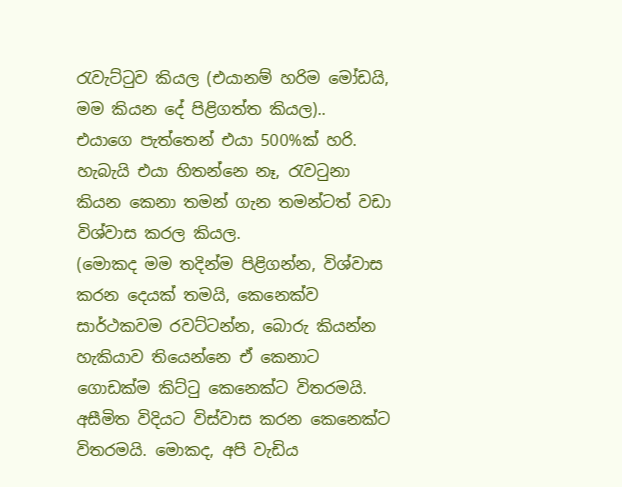රැවැට්ටුව කියල (එයානම් හරිම මෝඩයි, මම කියන දේ පිළිගත්ත කියල)..
එයාගෙ පැත්තෙන් එයා 500%ක් හරි. හැබැයි එයා හිතන්නෙ නෑ, රැවටුනා කියන කෙනා තමන් ගැන තමන්ටත් වඩා විශ්වාස කරල කියල.
(මොකද මම තදින්ම පිළිගන්න, විශ්වාස කරන දෙයක් තමයි, කෙනෙක්ව සාර්ථකවම රවට්ටන්න, බොරු කියන්න හැකියාව තියෙන්නෙ ඒ කෙනාට ගොඩක්ම කිට්ටු කෙනෙක්ට විතරමයි. අසීමිත විදියට විස්වාස කරන කෙනෙක්ට විතරමයි. මොකද, අපි වැඩිය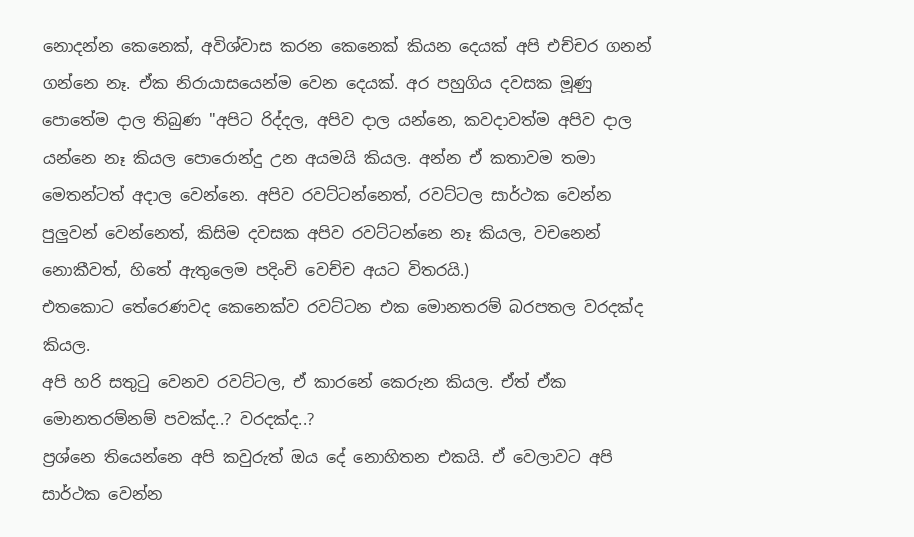නොදන්න කෙනෙක්, අවිශ්වාස කරන කෙනෙක් කියන දෙයක් අපි එච්චර ගනන් ගන්නෙ නෑ. ඒක නිරායාසයෙන්ම වෙන දෙයක්. අර පහුගිය දවසක මූණු පොතේම දාල තිබුණ "අපිට රිද්දල, අපිව දාල යන්නෙ, කවදාවත්ම අපිව දාල යන්නෙ නෑ කියල පොරොන්දු උන අයමයි කියල. අන්න ඒ කතාවම තමා මෙතන්ටත් අදාල වෙන්නෙ. අපිව රවට්ටන්නෙත්, රවට්ටල සාර්ථක වෙන්න පුලුවන් වෙන්නෙත්, කිසිම දවසක අපිව රවට්ටන්නෙ නෑ කියල, වචනෙන් නොකීවත්, හිතේ ඇතුලෙම පදිංචි වෙච්ච අයට විතරයි.)
එතකොට තේරෙණවද කෙනෙක්ව රවට්ටන එක මොනතරම් බරපතල වරදක්ද කියල.
අපි හරි සතුටු වෙනව රවට්ටල, ඒ කාරනේ කෙරුන කියල. ඒත් ඒක මොනතරම්නම් පවක්ද..? වරදක්ද..?
ප්‍රශ්නෙ තියෙන්නෙ අපි කවුරුත් ඔය දේ නොහිතන එකයි. ඒ වෙලාවට අපි සාර්ථක වෙන්න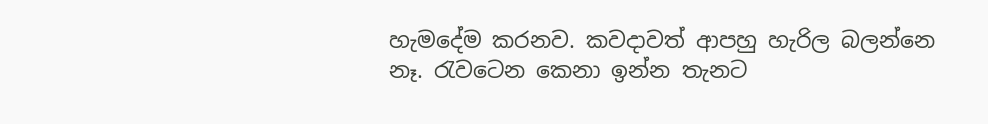හැමදේම කරනව. කවදාවත් ආපහු හැරිල බලන්නෙ නෑ. රැවටෙන කෙනා ඉන්න තැනට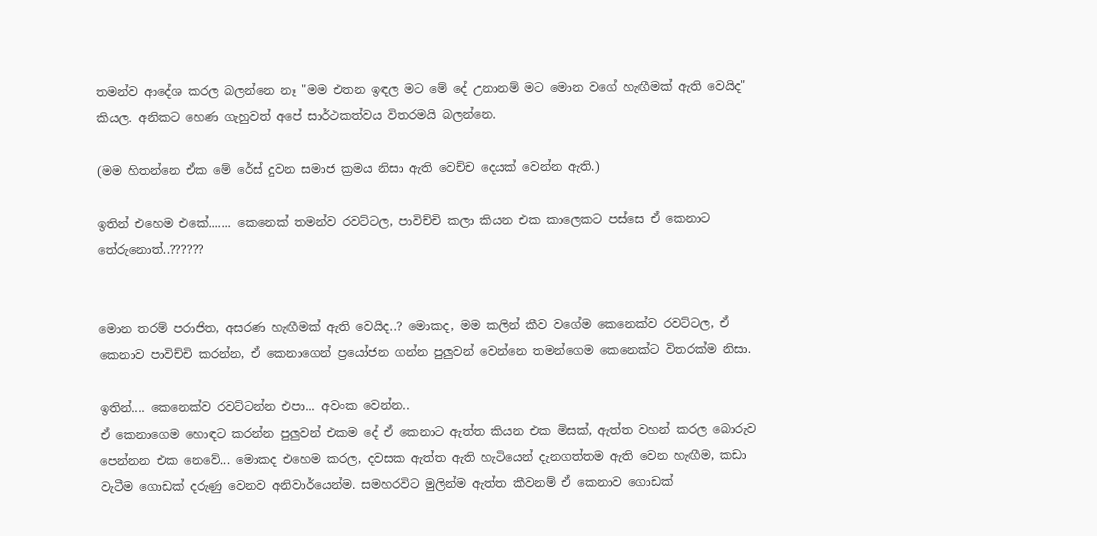තමන්ව ආදේශ කරල බලන්නෙ නෑ "මම එතන ඉඳල මට මේ දේ උනානම් මට මොන වගේ හැඟීමක් ඇති වෙයිද" කියල. අනිකට හෙණ ගැහුවත් අපේ සාර්ථකත්වය විතරමයි බලන්නෙ.

(මම හිතන්නෙ ඒක මේ රේස් දුවන සමාජ ක්‍රමය නිසා ඇති වෙච්ච දෙයක් වෙන්න ඇති.)

ඉතින් එහෙම එකේ....... කෙනෙක් තමන්ව රවට්ටල, පාවිච්චි කලා කියන එක කාලෙකට පස්සෙ ඒ කෙනාට තේරුනොත්..??????


මොන තරම් පරාජිත, අසරණ හැඟීමක් ඇති වෙයිද..? මොකද, මම කලින් කීව වගේම කෙනෙක්ව රවට්ටල, ඒ කෙනාව පාවිච්චි කරන්න, ඒ කෙනාගෙන් ප්‍රයෝජන ගන්න පුලුවන් වෙන්නෙ තමන්ගෙම කෙනෙක්ට විතරක්ම නිසා.

ඉතින්.... කෙනෙක්ව රවට්ටන්න එපා... අවංක වෙන්න..
ඒ කෙනාගෙම හොඳට කරන්න පුලුවන් එකම දේ ඒ කෙනාට ඇත්ත කියන එක මිසක්, ඇත්ත වහන් කරල බොරුව පෙන්නන එක නෙවේ... මොකද එහෙම කරල, දවසක ඇත්ත ඇති හැටියෙන් දැනගත්තම ඇති වෙන හැඟීම, කඩා වැටීම ගොඩක් දරුණු වෙනව අනිවාර්යෙන්ම. සමහරවිට මුලින්ම ඇත්ත කීවනම් ඒ කෙනාව ගොඩක්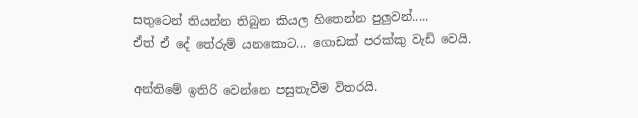සතුටෙන් තියන්න තිබුන කියල හිතෙන්න පුලුවන්.....
ඒත් ඒ දේ තේරුම් යනකොට... ගොඩක් පරක්කු වැඩි වෙයි.

අන්තිමේ ඉතිරි වෙන්නෙ පසුතැවීම විතරයි.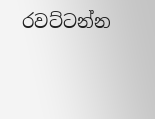රවට්ටන්න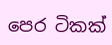පෙර ටිකක්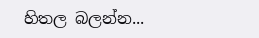හිතල බලන්න...